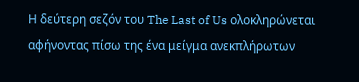Η δεύτερη σεζόν του The Last of Us ολοκληρώνεται αφήνοντας πίσω της ένα μείγμα ανεκπλήρωτων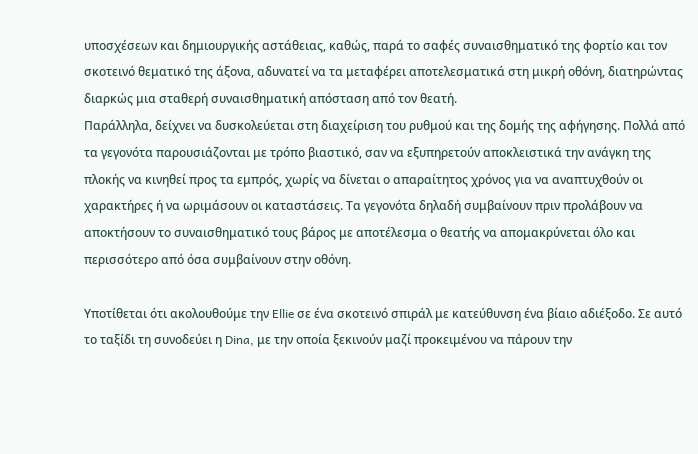υποσχέσεων και δημιουργικής αστάθειας, καθώς, παρά το σαφές συναισθηματικό της φορτίο και τον σκοτεινό θεματικό της άξονα, αδυνατεί να τα μεταφέρει αποτελεσματικά στη μικρή οθόνη, διατηρώντας διαρκώς μια σταθερή συναισθηματική απόσταση από τον θεατή.
Παράλληλα, δείχνει να δυσκολεύεται στη διαχείριση του ρυθμού και της δομής της αφήγησης. Πολλά από τα γεγονότα παρουσιάζονται με τρόπο βιαστικό, σαν να εξυπηρετούν αποκλειστικά την ανάγκη της πλοκής να κινηθεί προς τα εμπρός, χωρίς να δίνεται ο απαραίτητος χρόνος για να αναπτυχθούν οι χαρακτήρες ή να ωριμάσουν οι καταστάσεις. Τα γεγονότα δηλαδή συμβαίνουν πριν προλάβουν να αποκτήσουν το συναισθηματικό τους βάρος με αποτέλεσμα ο θεατής να απομακρύνεται όλο και περισσότερο από όσα συμβαίνουν στην οθόνη.

Υποτίθεται ότι ακολουθούμε την Ellie σε ένα σκοτεινό σπιράλ με κατεύθυνση ένα βίαιο αδιέξοδο. Σε αυτό το ταξίδι τη συνοδεύει η Dina, με την οποία ξεκινούν μαζί προκειμένου να πάρουν την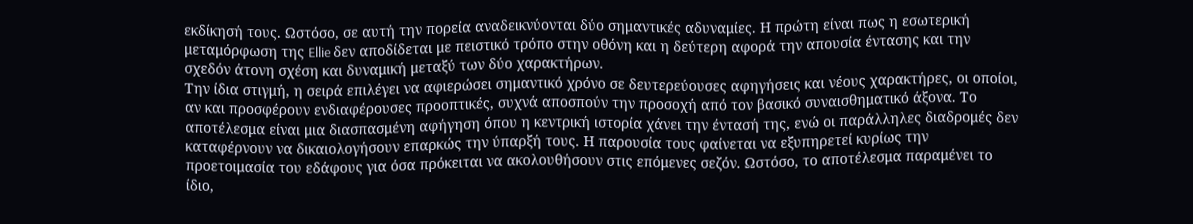εκδίκησή τους. Ωστόσο, σε αυτή την πορεία αναδεικνύονται δύο σημαντικές αδυναμίες. Η πρώτη είναι πως η εσωτερική μεταμόρφωση της Ellie δεν αποδίδεται με πειστικό τρόπο στην οθόνη και η δεύτερη αφορά την απουσία έντασης και την σχεδόν άτονη σχέση και δυναμική μεταξύ των δύο χαρακτήρων.
Την ίδια στιγμή, η σειρά επιλέγει να αφιερώσει σημαντικό χρόνο σε δευτερεύουσες αφηγήσεις και νέους χαρακτήρες, οι οποίοι, αν και προσφέρουν ενδιαφέρουσες προοπτικές, συχνά αποσπούν την προσοχή από τον βασικό συναισθηματικό άξονα. Το αποτέλεσμα είναι μια διασπασμένη αφήγηση όπου η κεντρική ιστορία χάνει την έντασή της, ενώ οι παράλληλες διαδρομές δεν καταφέρνουν να δικαιολογήσουν επαρκώς την ύπαρξή τους. Η παρουσία τους φαίνεται να εξυπηρετεί κυρίως την προετοιμασία του εδάφους για όσα πρόκειται να ακολουθήσουν στις επόμενες σεζόν. Ωστόσο, το αποτέλεσμα παραμένει το ίδιο,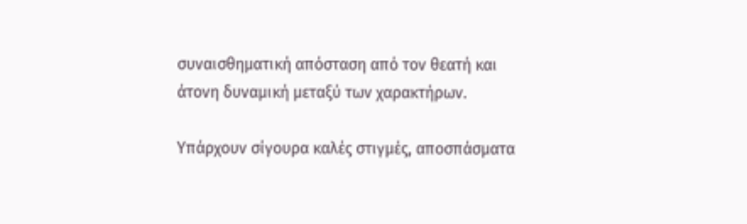συναισθηματική απόσταση από τον θεατή και άτονη δυναμική μεταξύ των χαρακτήρων.

Υπάρχουν σίγουρα καλές στιγμές, αποσπάσματα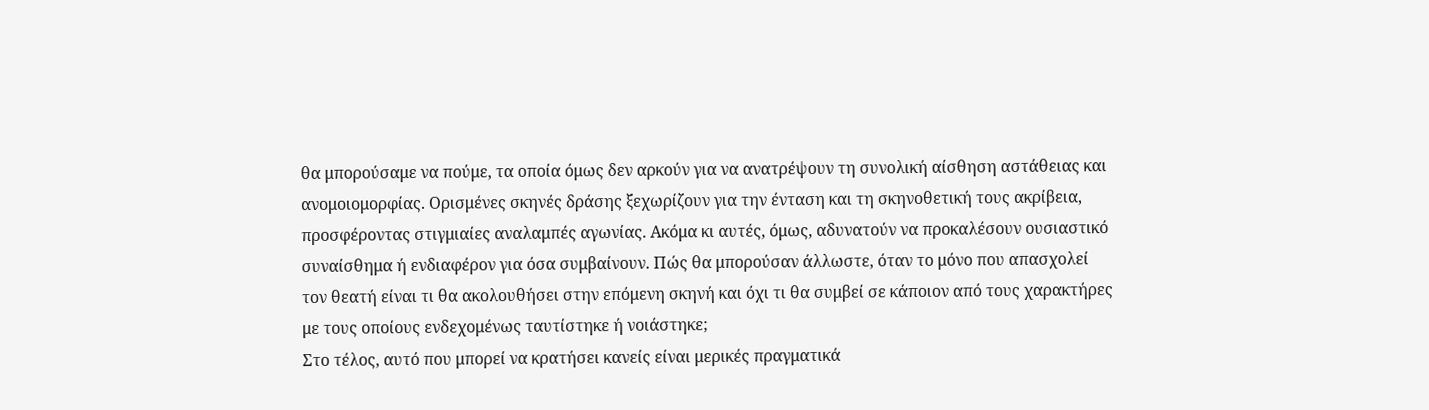θα μπορούσαμε να πούμε, τα οποία όμως δεν αρκούν για να ανατρέψουν τη συνολική αίσθηση αστάθειας και ανομοιομορφίας. Ορισμένες σκηνές δράσης ξεχωρίζουν για την ένταση και τη σκηνοθετική τους ακρίβεια, προσφέροντας στιγμιαίες αναλαμπές αγωνίας. Ακόμα κι αυτές, όμως, αδυνατούν να προκαλέσουν ουσιαστικό συναίσθημα ή ενδιαφέρον για όσα συμβαίνουν. Πώς θα μπορούσαν άλλωστε, όταν το μόνο που απασχολεί τον θεατή είναι τι θα ακολουθήσει στην επόμενη σκηνή και όχι τι θα συμβεί σε κάποιον από τους χαρακτήρες με τους οποίους ενδεχομένως ταυτίστηκε ή νοιάστηκε;
Στο τέλος, αυτό που μπορεί να κρατήσει κανείς είναι μερικές πραγματικά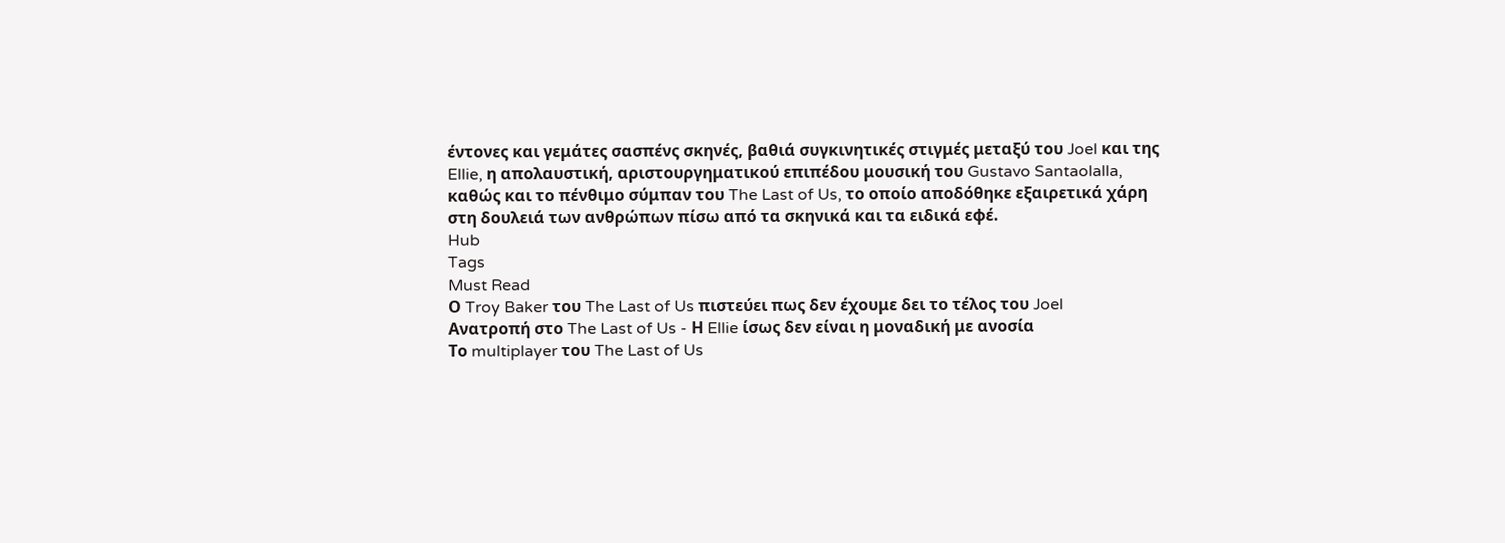έντονες και γεμάτες σασπένς σκηνές, βαθιά συγκινητικές στιγμές μεταξύ του Joel και της Ellie, η απολαυστική, αριστουργηματικού επιπέδου μουσική του Gustavo Santaolalla, καθώς και το πένθιμο σύμπαν του The Last of Us, το οποίο αποδόθηκε εξαιρετικά χάρη στη δουλειά των ανθρώπων πίσω από τα σκηνικά και τα ειδικά εφέ.
Hub
Tags
Must Read
Ο Troy Baker του The Last of Us πιστεύει πως δεν έχουμε δει το τέλος του Joel
Ανατροπή στο The Last of Us - Η Ellie ίσως δεν είναι η μοναδική με ανοσία
Το multiplayer του The Last of Us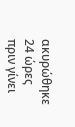ακυρώθηκε 24 ώρες πριν γίνει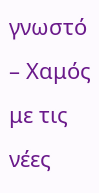γνωστό – Χαμός με τις νέες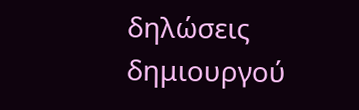δηλώσεις δημιουργού